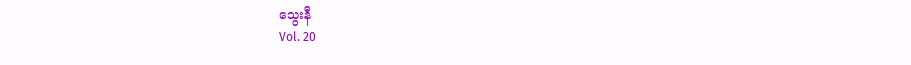သွေးနီ
Vol. 20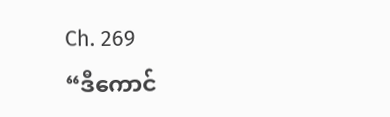Ch. 269
“ဒီကောင်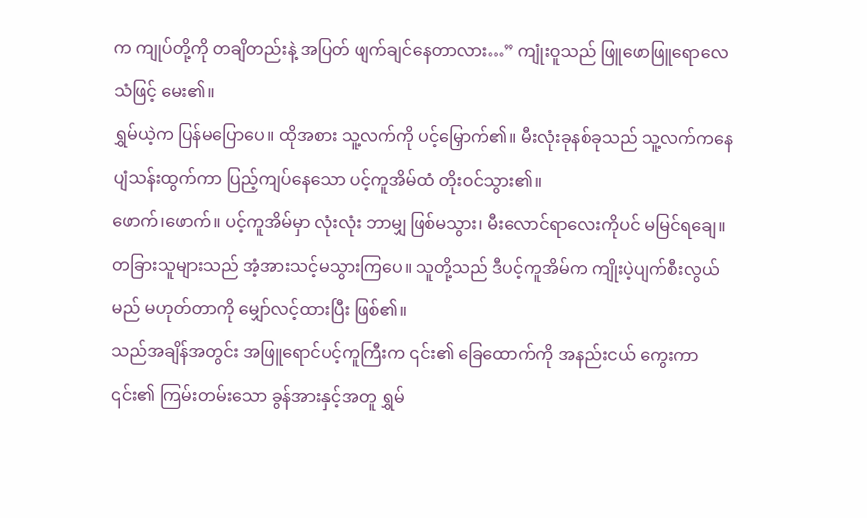က ကျုပ်တို့ကို တချိတည်းနဲ့ အပြတ် ဖျက်ချင်နေတာလား…” ကျုံးဝူသည် ဖြူဖောဖြူရောလေသံဖြင့် မေး၏။
ရွှမ်ယဲ့က ပြန်မပြောပေ။ ထိုအစား သူ့လက်ကို ပင့်မြှောက်၏။ မီးလုံးခုနစ်ခုသည် သူ့လက်ကနေ ပျံသန်းထွက်ကာ ပြည့်ကျပ်နေသော ပင့်ကူအိမ်ထံ တိုးဝင်သွား၏။
ဖောက်၊ဖောက်။ ပင့်ကူအိမ်မှာ လုံးလုံး ဘာမျှ ဖြစ်မသွား၊ မီးလောင်ရာလေးကိုပင် မမြင်ရချေ။
တခြားသူများသည် အံ့အားသင့်မသွားကြပေ။ သူတို့သည် ဒီပင့်ကူအိမ်က ကျိုးပဲ့ပျက်စီးလွယ်မည် မဟုတ်တာကို မျှော်လင့်ထားပြီး ဖြစ်၏။
သည်အချိန်အတွင်း အဖြူရောင်ပင့်ကူကြီးက ၎င်း၏ ခြေထောက်ကို အနည်းငယ် ကွေးကာ ၎င်း၏ ကြမ်းတမ်းသော ခွန်အားနှင့်အတူ ရွှမ်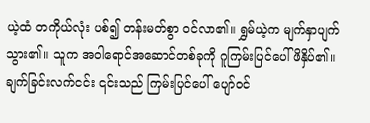ယဲ့ထံ တကိုယ်လုံး ပစ်၍ တန်းမတ်စွာ ဝင်လာ၏။ ရွှမ်ယဲ့က မျက်နှာပျက်သွား၏။ သူက အဝါရောင်အဆောင်တစ်ခုကို ဂူကြမ်းပြင်ပေါ် ဖိနှိပ်၏။ ချက်ခြင်းလက်ငင်း ၎င်းသည် ကြမ်းပြင်ပေါ် ပျော်ဝင်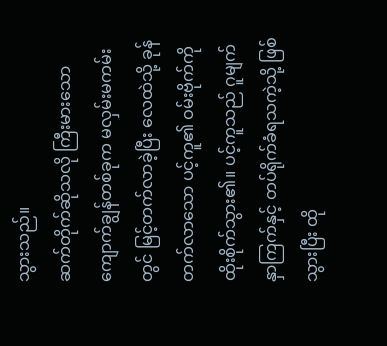သွားသည်။
ဆက်တိုက်ဆိုသလို ကြီးမားသော ကျောက်ချွန်တစ်ခုက မလှမ်းမကမ်းတွင် မြင့်တက်လာခဲ့ပြီး လေထဲသို့ ခုန်တက်လာသော ပင့်ကူ၏ ဝမ်းဗိုက်ကို ထိုးစိုက်သွား၏။ ပင့်ကူသည် ဂူမျက်နှာကြက်နှင့် တပ်ရိုက်ခံရသကဲ့သို့ ဖြစ်သွားပြီး ထို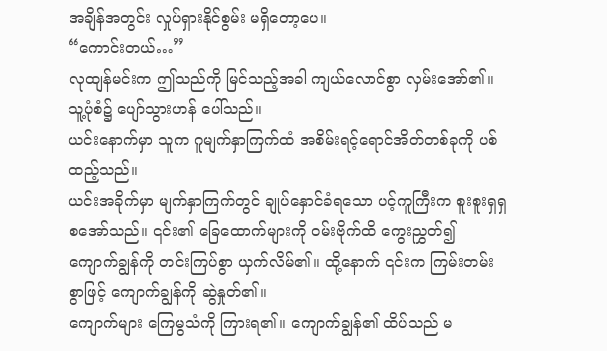အချိန်အတွင်း လှုပ်ရှားနိုင်စွမ်း မရှိတော့ပေ။
“ကောင်းတယ်…”
လုထျန်မင်းက ဤသည်ကို မြင်သည့်အခါ ကျယ်လောင်စွာ လှမ်းအော်၏။ သူ့ပုံစံ၌ ပျော်သွားဟန် ပေါ်သည်။
ယင်းနောက်မှာ သူက ဂူမျက်နှာကြက်ထံ အစိမ်းရင့်ရောင်အိတ်တစ်ခုကို ပစ်ထည့်သည်။
ယင်းအခိုက်မှာ မျက်နှာကြက်တွင် ချုပ်နှောင်ခံရသော ပင့်ကူကြီးက စူးစူးရှရှ စအော်သည်။ ၎င်း၏ ခြေထောက်များကို ဝမ်းဗိုက်ထိ ကွေးညွှတ်၍ ကျောက်ချွန်ကို တင်းကြပ်စွာ ယှက်လိမ်၏။ ထို့နောက် ၎င်းက ကြမ်းတမ်းစွာဖြင့် ကျောက်ချွန်ကို ဆွဲနှုတ်၏။
ကျောက်များ ကြေမွသံကို ကြားရ၏။ ကျောက်ချွန်၏ ထိပ်သည် မ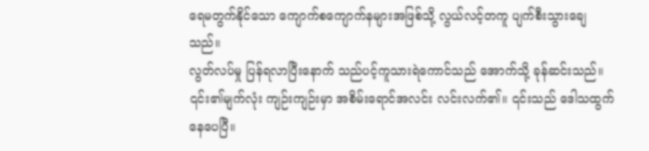ရေမတွက်နိုင်သော ကျောက်စကျောက်နများအဖြစ်သို့ လွယ်လင့်တကူ ပျက်စီးသွားချေသည်။
လွတ်လပ်မှု ပြန်ရလာပြီးနောက် သည်ပင့်ကူသားရဲကောင်သည် အောက်သို့ ခုန်ဆင်းသည်။ ၎င်း၏မျက်လုံး ကျဉ်းကျဉ်းမှာ အစိမ်းရောင်အလင်း လင်းလက်၏။ ၎င်းသည် ဒေါသထွက်နေပေပြီ။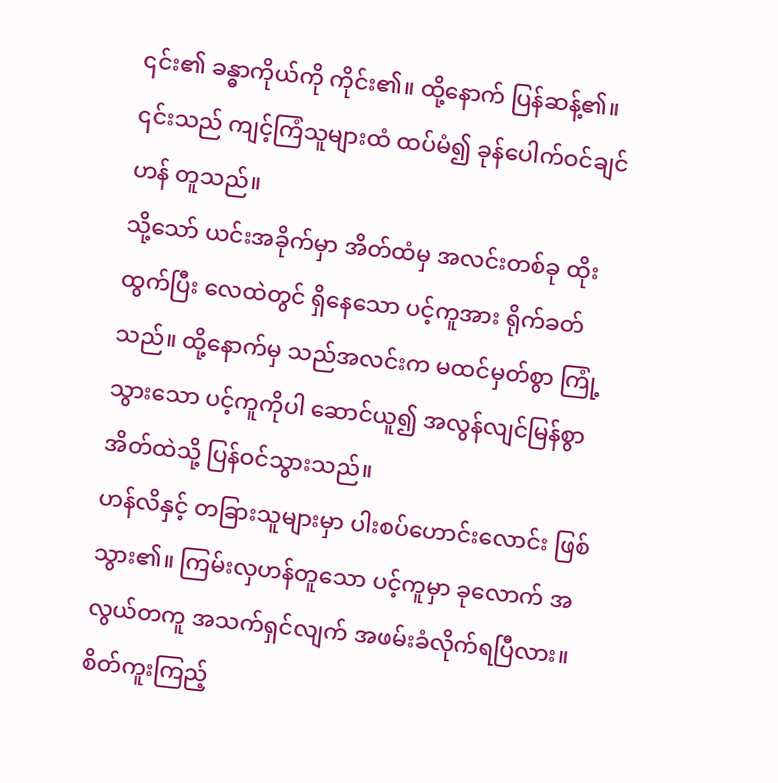၎င်း၏ ခန္ဓာကိုယ်ကို ကိုင်း၏။ ထို့နောက် ပြန်ဆန့်၏။ ၎င်းသည် ကျင့်ကြံသူများထံ ထပ်မံ၍ ခုန်ပေါက်ဝင်ချင်ဟန် တူသည်။
သို့သော် ယင်းအခိုက်မှာ အိတ်ထံမှ အလင်းတစ်ခု ထိုးထွက်ပြီး လေထဲတွင် ရှိနေသော ပင့်ကူအား ရိုက်ခတ်သည်။ ထို့နောက်မှ သည်အလင်းက မထင်မှတ်စွာ ကြုံ့သွားသော ပင့်ကူကိုပါ ဆောင်ယူ၍ အလွန်လျင်မြန်စွာ အိတ်ထဲသို့ ပြန်ဝင်သွားသည်။
ဟန်လိနှင့် တခြားသူများမှာ ပါးစပ်ဟောင်းလောင်း ဖြစ်သွား၏။ ကြမ်းလှဟန်တူသော ပင့်ကူမှာ ခုလောက် အလွယ်တကူ အသက်ရှင်လျက် အဖမ်းခံလိုက်ရပြီလား။ စိတ်ကူးကြည့်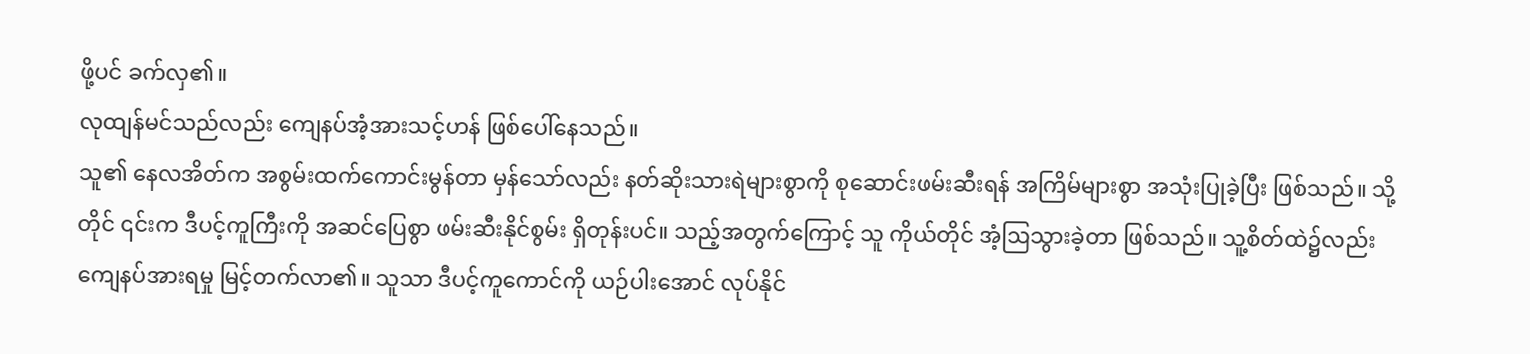ဖို့ပင် ခက်လှ၏။
လုထျန်မင်သည်လည်း ကျေနပ်အံ့အားသင့်ဟန် ဖြစ်ပေါ်နေသည်။
သူ၏ နေလအိတ်က အစွမ်းထက်ကောင်းမွန်တာ မှန်သော်လည်း နတ်ဆိုးသားရဲများစွာကို စုဆောင်းဖမ်းဆီးရန် အကြိမ်များစွာ အသုံးပြုခဲ့ပြီး ဖြစ်သည်။ သို့တိုင် ၎င်းက ဒီပင့်ကူကြီးကို အဆင်ပြေစွာ ဖမ်းဆီးနိုင်စွမ်း ရှိတုန်းပင်။ သည့်အတွက်ကြောင့် သူ ကိုယ်တိုင် အံ့ဩသွားခဲ့တာ ဖြစ်သည်။ သူ့စိတ်ထဲ၌လည်း ကျေနပ်အားရမှု မြင့်တက်လာ၏။ သူသာ ဒီပင့်ကူကောင်ကို ယဉ်ပါးအောင် လုပ်နိုင်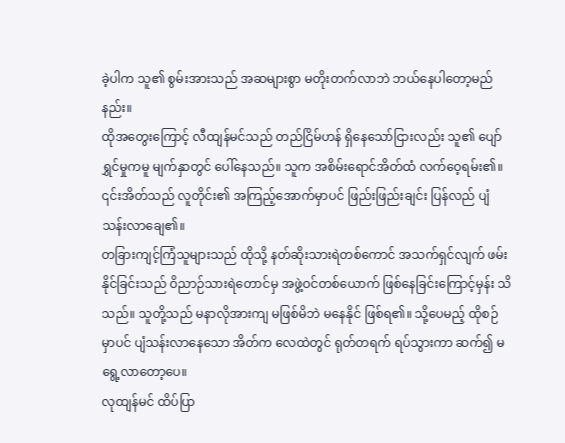ခဲ့ပါက သူ၏ စွမ်းအားသည် အဆများစွာ မတိုးတက်လာဘဲ ဘယ်နေပါတော့မည်နည်း။
ထိုအတွေးကြောင့် လီထျန်မင်သည် တည်ငြိမ်ဟန် ရှိနေသော်ငြားလည်း သူ၏ ပျော်ရွှင်မှုကမူ မျက်နှာတွင် ပေါ်နေသည်။ သူက အစိမ်းရောင်အိတ်ထံ လက်ဝေ့ရမ်း၏။ ၎င်းအိတ်သည် လူတိုင်း၏ အကြည့်အောက်မှာပင် ဖြည်းဖြည်းချင်း ပြန်လည် ပျံသန်းလာချေ၏။
တခြားကျင့်ကြံသူများသည် ထိုသို့ နတ်ဆိုးသားရဲတစ်ကောင် အသက်ရှင်လျက် ဖမ်းနိုင်ခြင်းသည် ဝိညာဉ်သားရဲတောင်မှ အဖွဲ့ဝင်တစ်ယောက် ဖြစ်နေခြင်းကြောင့်မှန်း သိသည်။ သူတို့သည် မနာလိုအားကျ မဖြစ်မိဘဲ မနေနိုင် ဖြစ်ရ၏။ သို့ပေမည့် ထိုစဉ်မှာပင် ပျံသန်းလာနေသော အိတ်က လေထဲတွင် ရုတ်တရက် ရပ်သွားကာ ဆက်၍ မရွေ့လာတော့ပေ။
လုထျန်မင် ထိပ်ပြာ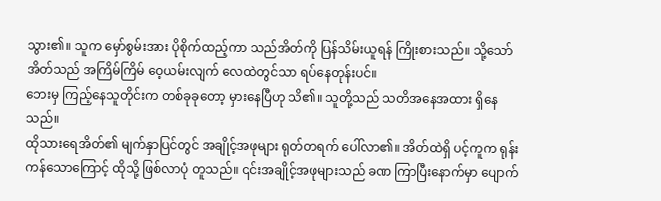သွား၏။ သူက မှော်စွမ်းအား ပိုစိုက်ထည့်ကာ သည်အိတ်ကို ပြန်သိမ်းယူရန် ကြိုးစားသည်။ သို့သော် အိတ်သည် အကြိမ်ကြိမ် ဝေ့ယမ်းလျက် လေထဲတွင်သာ ရပ်နေတုန်းပင်။
ဘေးမှ ကြည့်နေသူတိုင်းက တစ်ခုခုတော့ မှားနေပြီဟု သိ၏။ သူတို့သည် သတိအနေအထား ရှိနေသည်။
ထိုသားရေအိတ်၏ မျက်နှာပြင်တွင် အချိုင့်အဖုများ ရုတ်တရက် ပေါ်လာ၏။ အိတ်ထဲရှိ ပင့်ကူက ရုန်းကန်သောကြောင့် ထိုသို့ ဖြစ်လာပုံ တူသည်။ ၎င်းအချိုင့်အဖုများသည် ခဏ ကြာပြီးနောက်မှာ ပျောက်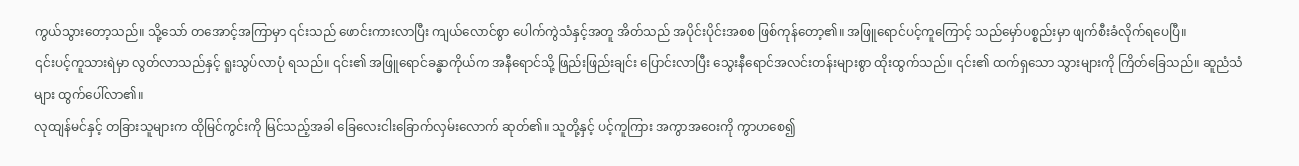ကွယ်သွားတော့သည်။ သို့သော် တအောင့်အကြာမှာ ၎င်းသည် ဖောင်းကားလာပြီး ကျယ်လောင်စွာ ပေါက်ကွဲသံနှင့်အတူ အိတ်သည် အပိုင်းပိုင်းအစစ ဖြစ်ကုန်တော့၏။ အဖြူရောင်ပင့်ကူကြောင့် သည်မှော်ပစ္စည်းမှာ ဖျက်စီးခံလိုက်ရပေပြီ။
၎င်းပင့်ကူသားရဲမှာ လွတ်လာသည်နှင့် ရူးသွပ်လာပုံ ရသည်။ ၎င်း၏ အဖြူရောင်ခန္ဓာကိုယ်က အနီရောင်သို့ ဖြည်းဖြည်းချင်း ပြောင်းလာပြီး သွေးနီရောင်အလင်းတန်းများစွာ ထိုးထွက်သည်။ ၎င်း၏ ထက်ရှသော သွားများကို ကြိတ်ခြေသည်။ ဆူညံသံများ ထွက်ပေါ်လာ၏။
လုထျန်မင်နှင့် တခြားသူများက ထိုမြင်ကွင်းကို မြင်သည့်အခါ ခြေလေးငါးခြောက်လှမ်းလောက် ဆုတ်၏။ သူတို့နှင့် ပင့်ကူကြား အကွာအဝေးကို ကွာဟစေ၍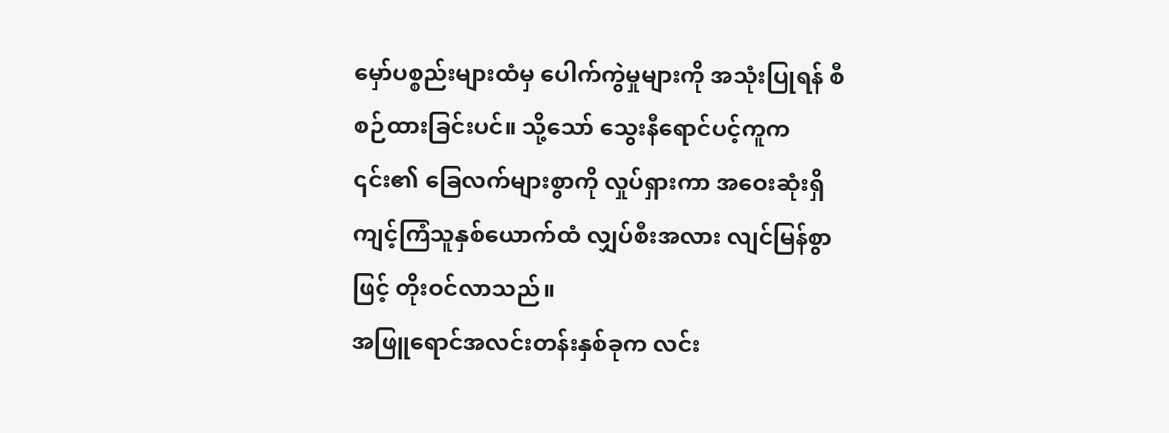မှော်ပစ္စည်းများထံမှ ပေါက်ကွဲမှုများကို အသုံးပြုရန် စီစဉ်ထားခြင်းပင်။ သို့သော် သွေးနီရောင်ပင့်ကူက ၎င်း၏ ခြေလက်များစွာကို လှုပ်ရှားကာ အဝေးဆုံးရှိ ကျင့်ကြံသူနှစ်ယောက်ထံ လျှပ်စီးအလား လျင်မြန်စွာဖြင့် တိုးဝင်လာသည်။
အဖြူရောင်အလင်းတန်းနှစ်ခုက လင်း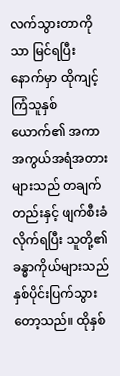လက်သွားတာကိုသာ မြင်ရပြီးနောက်မှာ ထိုကျင့်ကြံသူနှစ်ယောက်၏ အကာအကွယ်အရံအတားများသည် တချက်တည်းနှင့် ဖျက်စီးခံလိုက်ရပြီး သူတို့၏ ခန္ဓာကိုယ်များသည် နှစ်ပိုင်းပြက်သွားတော့သည်။ ထိုနှစ်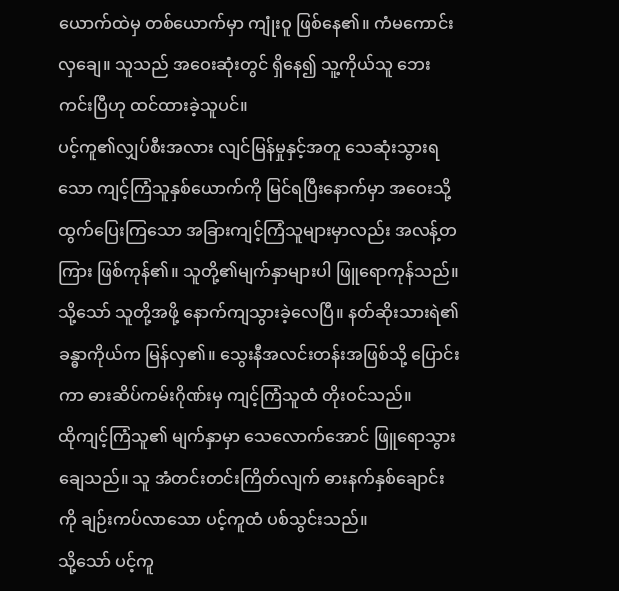ယောက်ထဲမှ တစ်ယောက်မှာ ကျုံးဝူ ဖြစ်နေ၏။ ကံမကောင်းလှချေ။ သူသည် အဝေးဆုံးတွင် ရှိနေ၍ သူ့ကိုယ်သူ ဘေးကင်းပြီဟု ထင်ထားခဲ့သူပင်။
ပင့်ကူ၏လျှပ်စီးအလား လျင်မြန်မှုနှင့်အတူ သေဆုံးသွားရသော ကျင့်ကြံသူနှစ်ယောက်ကို မြင်ရပြီးနောက်မှာ အဝေးသို့ ထွက်ပြေးကြသော အခြားကျင့်ကြံသူများမှာလည်း အလန့်တကြား ဖြစ်ကုန်၏။ သူတို့၏မျက်နှာများပါ ဖြူရောကုန်သည်။
သို့သော် သူတို့အဖို့ နောက်ကျသွားခဲ့လေပြီ။ နတ်ဆိုးသားရဲ၏ ခန္ဓာကိုယ်က မြန်လှ၏။ သွေးနီအလင်းတန်းအဖြစ်သို့ ပြောင်းကာ ဓားဆိပ်ကမ်းဂိုဏ်းမှ ကျင့်ကြံသူထံ တိုးဝင်သည်။
ထိုကျင့်ကြံသူ၏ မျက်နှာမှာ သေလောက်အောင် ဖြူရောသွားချေသည်။ သူ အံတင်းတင်းကြိတ်လျက် ဓားနက်နှစ်ချောင်းကို ချဉ်းကပ်လာသော ပင့်ကူထံ ပစ်သွင်းသည်။
သို့သော် ပင့်ကူ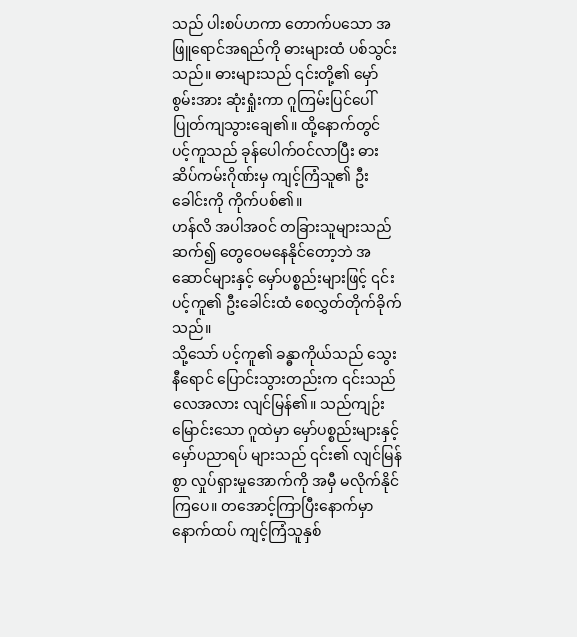သည် ပါးစပ်ဟကာ တောက်ပသော အဖြူရောင်အရည်ကို ဓားများထံ ပစ်သွင်းသည်။ ဓားများသည် ၎င်းတို့၏ မှော်စွမ်းအား ဆုံးရှုံးကာ ဂူကြမ်းပြင်ပေါ် ပြုတ်ကျသွားချေ၏။ ထို့နောက်တွင် ပင့်ကူသည် ခုန်ပေါက်ဝင်လာပြီး ဓားဆိပ်ကမ်းဂိုဏ်းမှ ကျင့်ကြံသူ၏ ဦးခေါင်းကို ကိုက်ပစ်၏။
ဟန်လိ အပါအဝင် တခြားသူများသည် ဆက်၍ တွေဝေမနေနိုင်တော့ဘဲ အဆောင်များနှင့် မှော်ပစ္စည်းများဖြင့် ၎င်းပင့်ကူ၏ ဦးခေါင်းထံ စေလွှတ်တိုက်ခိုက်သည်။
သို့သော် ပင့်ကူ၏ ခန္ဓာကိုယ်သည် သွေးနီရောင် ပြောင်းသွားတည်းက ၎င်းသည် လေအလား လျင်မြန်၏။ သည်ကျဉ်းမြောင်းသော ဂူထဲမှာ မှော်ပစ္စည်းများနှင့် မှော်ပညာရပ် များသည် ၎င်း၏ လျင်မြန်စွာ လှုပ်ရှားမှုအောက်ကို အမှီ မလိုက်နိုင်ကြပေ။ တအောင့်ကြာပြီးနောက်မှာ နောက်ထပ် ကျင့်ကြံသူနှစ်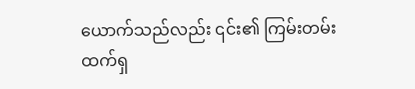ယောက်သည်လည်း ၎င်း၏ ကြမ်းတမ်းထက်ရှ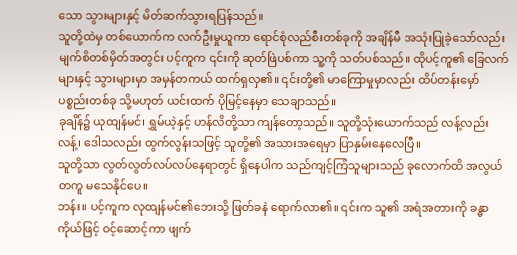သော သွားများနှင့် မိတ်ဆက်သွားရပြန်သည်။
သူတို့ထဲမှ တစ်ယောက်က လက်ဦးမှုယူကာ ရောင်စုံလည်စီးတစ်ခုကို အချိန်မီ အသုံးပြုခဲ့သော်လည်း မျက်စိတစ်မှိတ်အတွင်း ပင့်ကူက ၎င်းကို ဆုတ်ဖြဲပစ်ကာ သူ့ကို သတ်ပစ်သည်။ ထိုပင့်ကူ၏ ခြေလက်များနှင့် သွားများမှာ အမှန်တကယ် ထက်ရှလှ၏။ ၎င်းတို့၏ မာကြောမှုမှာလည်း ထိပ်တန်းမှော်ပစ္စည်းတစ်ခု သို့မဟုတ် ယင်းထက် ပိုမြင့်နေမှာ သေချာသည်။
ခုချိန်၌ ယုထျန်မင်၊ ရွှမ်ယဲ့နှင့် ဟန်လိတို့သာ ကျန်တော့သည်။ သူတို့သုံးယောက်သည် လန့်လည်းလန့်၊ ဒေါသလည်း ထွက်လွန်းသဖြင့် သူတို့၏ အသားအရေမှာ ပြာနှမ်းနေလေပြီ။
သူတို့သာ လွတ်လွတ်လပ်လပ်နေရာတွင် ရှိနေပါက သည်ကျင့်ကြံသူများသည် ခုလောက်ထိ အလွယ်တကူ မသေနိုင်ပေ။
ဘန်း။ ပင့်ကူက လုထျန်မင်၏ဘေးသို့ ဖြတ်ခနဲ ရောက်လာ၏။ ၎င်းက သူ၏ အရံအတားကို ခန္ဓာကိုယ်ဖြင့် ဝင့်ဆောင့်ကာ ဖျက်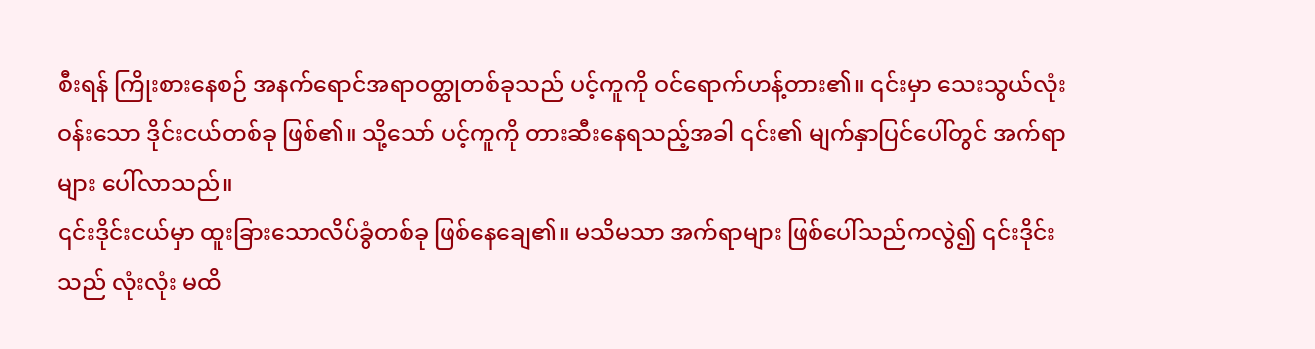စီးရန် ကြိုးစားနေစဉ် အနက်ရောင်အရာဝတ္ထုတစ်ခုသည် ပင့်ကူကို ဝင်ရောက်ဟန့်တား၏။ ၎င်းမှာ သေးသွယ်လုံးဝန်းသော ဒိုင်းငယ်တစ်ခု ဖြစ်၏။ သို့သော် ပင့်ကူကို တားဆီးနေရသည့်အခါ ၎င်း၏ မျက်နှာပြင်ပေါ်တွင် အက်ရာများ ပေါ်လာသည်။
၎င်းဒိုင်းငယ်မှာ ထူးခြားသောလိပ်ခွံတစ်ခု ဖြစ်နေချေ၏။ မသိမသာ အက်ရာများ ဖြစ်ပေါ်သည်ကလွဲ၍ ၎င်းဒိုင်းသည် လုံးလုံး မထိ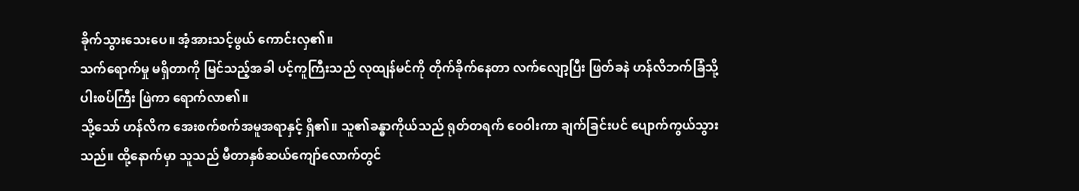ခိုက်သွားသေးပေ။ အံ့အားသင့်ဖွယ် ကောင်းလှ၏။
သက်ရောက်မှု မရှိတာကို မြင်သည့်အခါ ပင့်ကူကြီးသည် လုထျန်မင်ကို တိုက်ခိုက်နေတာ လက်လျော့ပြီး ဖြတ်ခနဲ ဟန်လိဘက်ခြံသို့ ပါးစပ်ကြီး ဖြဲကာ ရောက်လာ၏။
သို့သော် ဟန်လိက အေးစက်စက်အမူအရာနှင့် ရှိ၏။ သူ၏ခန္ဓာကိုယ်သည် ရုတ်တရက် ဝေဝါးကာ ချက်ခြင်းပင် ပျောက်ကွယ်သွားသည်။ ထို့နောက်မှာ သူသည် မီတာနှစ်ဆယ်ကျော်လောက်တွင်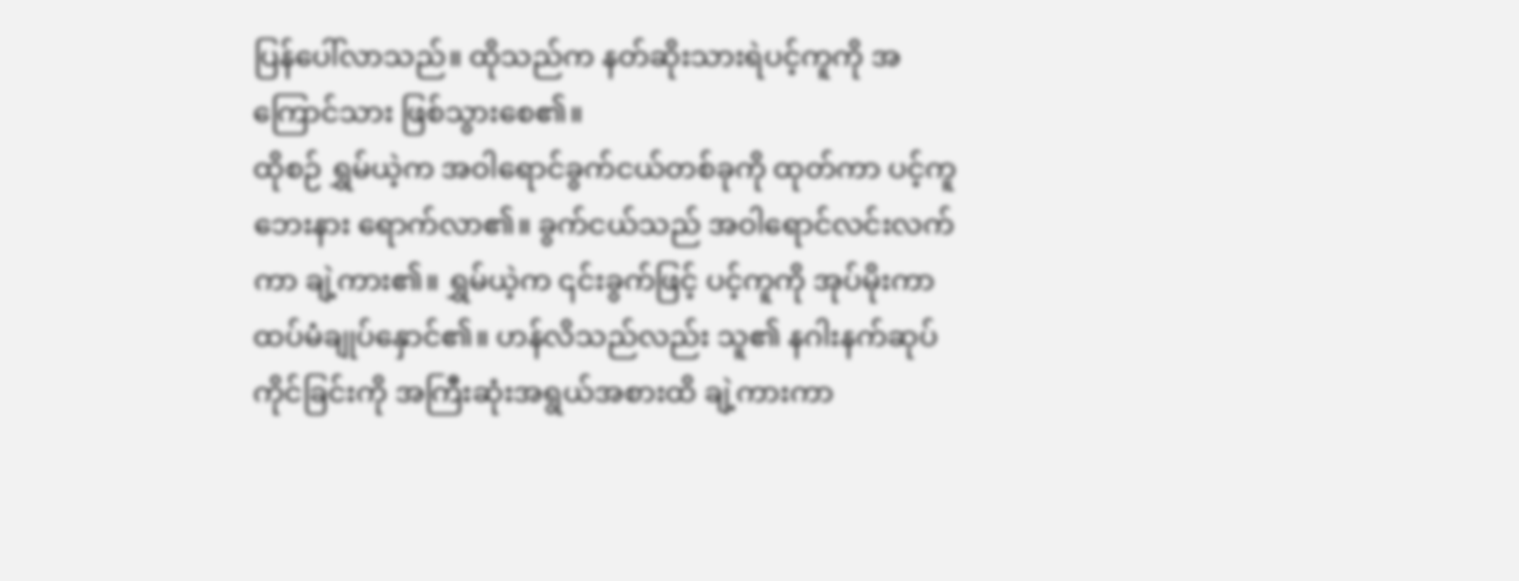ပြန်ပေါ်လာသည်။ ထိုသည်က နတ်ဆိုးသားရဲပင့်ကူကို အကြောင်သား ဖြစ်သွားစေ၏။
ထိုစဉ် ရွှမ်ယဲ့က အဝါရောင်ခွက်ငယ်တစ်ခုကို ထုတ်ကာ ပင့်ကူဘေးနား ရောက်လာ၏။ ခွက်ငယ်သည် အဝါရောင်လင်းလက်ကာ ချဲ့ကား၏။ ရွှမ်ယဲ့က ၎င်းခွက်ဖြင့် ပင့်ကူကို အုပ်မိုးကာ ထပ်မံချုပ်နှောင်၏။ ဟန်လိသည်လည်း သူ၏ နဂါးနက်ဆုပ်ကိုင်ခြင်းကို အကြီးဆုံးအရွယ်အစားထိ ချဲ့ကားကာ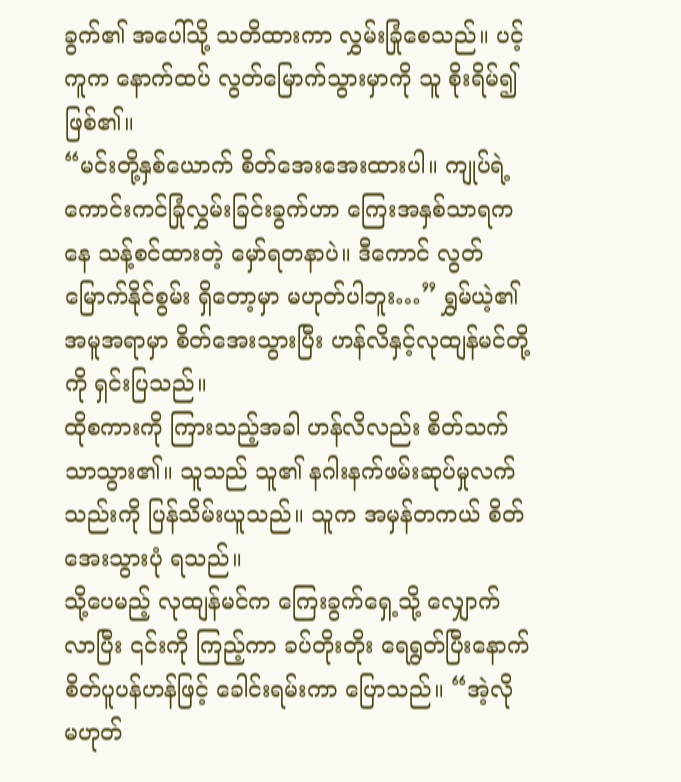ခွက်၏ အပေါ်သို့ သတိထားကာ လွှမ်းခြုံစေသည်။ ပင့်ကူက နောက်ထပ် လွတ်မြောက်သွားမှာကို သူ စိုးရိမ်၍ ဖြစ်၏။
“မင်းတို့နှစ်ယောက် စိတ်အေးအေးထားပါ။ ကျုပ်ရဲ့ ကောင်းကင်ခြုံလွှမ်းခြင်းခွက်ဟာ ကြေးအနှစ်သာရကနေ သန့်စင်ထားတဲ့ မှော်ရတနာပဲ။ ဒီကောင် လွတ်မြောက်နိုင်စွမ်း ရှိတော့မှာ မဟုတ်ပါဘူး…” ရွှမ်ယဲ့၏ အမူအရာမှာ စိတ်အေးသွားပြီး ဟန်လိနှင့်လုထျန်မင်တို့ကို ရှင်းပြသည်။
ထိုစကားကို ကြားသည့်အခါ ဟန်လိလည်း စိတ်သက်သာသွား၏။ သူသည် သူ၏ နဂါးနက်ဖမ်းဆုပ်မှုလက်သည်းကို ပြန်သိမ်းယူသည်။ သူက အမှန်တကယ် စိတ်အေးသွားပုံ ရသည်။
သို့ပေမည့် လုထျန်မင်က ကြေးခွက်ရှေ့သို့ လျှောက်လာပြီး ၎င်းကို ကြည့်ကာ ခပ်တိုးတိုး ရေရွတ်ပြီးနောက် စိတ်ပူပန်ဟန်ဖြင့် ခေါင်းရမ်းကာ ပြောသည်။ “အဲ့လို မဟုတ်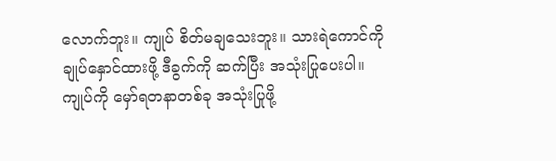လောက်ဘူး။ ကျုပ် စိတ်မချသေးဘူး။ သားရဲကောင်ကို ချုပ်နှောင်ထားဖို့ ဒီခွက်ကို ဆက်ပြီး အသုံးပြုပေးပါ။ ကျုပ်ကို မှော်ရတနာတစ်ခု အသုံးပြုဖို့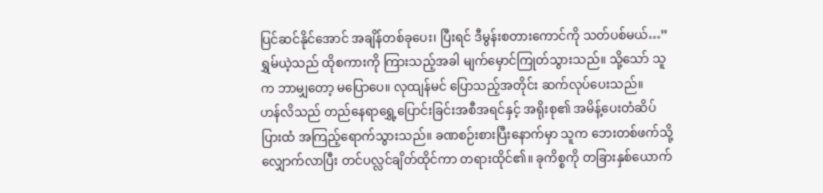ပြင်ဆင်နိုင်အောင် အချိန်တစ်ခုပေး၊ ပြီးရင် ဒီမွန်းစတားကောင်ကို သတ်ပစ်မယ်…”
ရွှမ်ယဲ့သည် ထိုစကားကို ကြားသည့်အခါ မျက်မှောင်ကြုတ်သွားသည်။ သို့သော် သူက ဘာမျှတော့ မပြောပေ။ လုထျန်မင် ပြောသည့်အတိုင်း ဆက်လုပ်ပေးသည်။
ဟန်လိသည် တည်နေရာရွှေ့ပြောင်းခြင်းအစီအရင်နှင့် အရိုးစု၏ အမိန့်ပေးတံဆိပ်ပြားထံ အကြည့်ရောက်သွားသည်။ ခဏစဉ်းစားပြီးနောက်မှာ သူက ဘေးတစ်ဖက်သို့ လျှောက်လာပြီး တင်ပလ္လင်ချိတ်ထိုင်ကာ တရားထိုင်၏။ ခုကိစ္စကို တခြားနှစ်ယောက်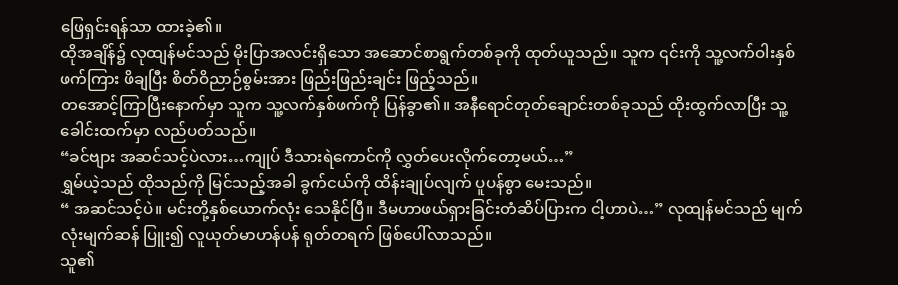ဖြေရှင်းရန်သာ ထားခဲ့၏။
ထိုအချိန်၌ လုထျန်မင်သည် မိုးပြာအလင်းရှိသော အဆောင်စာရွက်တစ်ခုကို ထုတ်ယူသည်။ သူက ၎င်းကို သူ့လက်ဝါးနှစ်ဖက်ကြား ဖိချပြီး စိတ်ဝိညာဉ်စွမ်းအား ဖြည်းဖြည်းချင်း ဖြည့်သည်။
တအောင့်ကြာပြီးနောက်မှာ သူက သူ့လက်နှစ်ဖက်ကို ပြန်ခွာ၏။ အနီရောင်တုတ်ချောင်းတစ်ခုသည် ထိုးထွက်လာပြီး သူ့ခေါင်းထက်မှာ လည်ပတ်သည်။
“ခင်ဗျား အဆင်သင့်ပဲလား…ကျုပ် ဒီသားရဲကောင်ကို လွှတ်ပေးလိုက်တော့မယ်…”
ရွှမ်ယဲ့သည် ထိုသည်ကို မြင်သည့်အခါ ခွက်ငယ်ကို ထိန်းချုပ်လျက် ပူပန်စွာ မေးသည်။
“ အဆင်သင့်ပဲ။ မင်းတို့နှစ်ယောက်လုံး သေနိုင်ပြီ။ ဒီမဟာဖယ်ရှားခြင်းတံဆိပ်ပြားက ငါ့ဟာပဲ…” လုထျန်မင်သည် မျက်လုံးမျက်ဆန် ပြူး၍ လူယုတ်မာဟန်ပန် ရုတ်တရက် ဖြစ်ပေါ်လာသည်။
သူ၏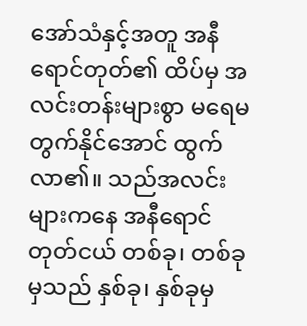အော်သံနှင့်အတူ အနီရောင်တုတ်၏ ထိပ်မှ အလင်းတန်းများစွာ မရေမတွက်နိုင်အောင် ထွက်လာ၏။ သည်အလင်းများကနေ အနီရောင်တုတ်ငယ် တစ်ခု၊ တစ်ခုမှသည် နှစ်ခု၊ နှစ်ခုမှ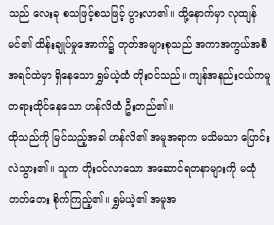သည် လေးခု စသဖြင့်စသဖြင့် ပွားလာ၏။ ထို့နောက်မှာ လုထျန်မင်၏ ထိန်းချုပ်မှုအောက်၌ တုတ်အများစုသည် အကာအကွယ်အစီအရင်ထဲမှာ ရှိနေသော ရွှမ်ယဲ့ထံ တိုးဝင်သည်။ ကျန်အနည်းငယ်ကမူ တရားထိုင်နေသော ဟန်လိထံ ဦးတည်၏။
ထိုသည်ကို မြင်သည့်အခါ ဟန်လိ၏ အမူအရာက မသိမသာ ပြောင်းလဲသွား၏။ သူက တိုးဝင်လာသော အဆောင်ရတနာများကို မထုံတတ်တေး စိုက်ကြည့်၏။ ရွှမ်ယဲ့၏ အမူအ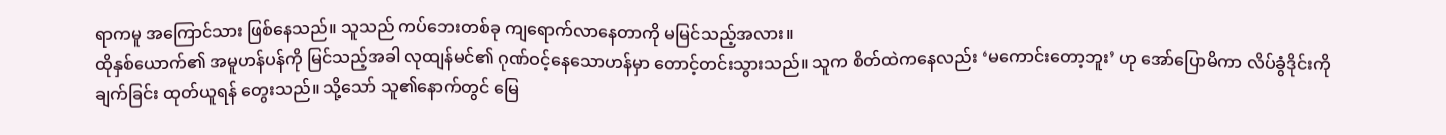ရာကမူ အကြောင်သား ဖြစ်နေသည်။ သူသည် ကပ်ဘေးတစ်ခု ကျရောက်လာနေတာကို မမြင်သည့်အလား။
ထိုနှစ်ယောက်၏ အမူဟန်ပန်ကို မြင်သည့်အခါ လုထျန်မင်၏ ဂုဏ်ဝင့်နေသောဟန်မှာ တောင့်တင်းသွားသည်။ သူက စိတ်ထဲကနေလည်း ‘မကောင်းတော့ဘူး’ ဟု အော်ပြောမိကာ လိပ်ခွံဒိုင်းကို ချက်ခြင်း ထုတ်ယူရန် တွေးသည်။ သို့သော် သူ၏နောက်တွင် မြေ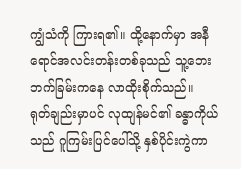ကျွံသံကို ကြားရ၏။ ထို့နောက်မှာ အနီရောင်အလင်းတန်းတစ်ခုသည် သူ့ဘေးဘက်ခြမ်းကနေ လာထိုးစိုက်သည်။
ရုတ်ချည်းမှာပင် လုထျန်မင်၏ ခန္ဓာကိုယ်သည် ဂူကြမ်းပြင်ပေါ်သို့ နှစ်ပိုင်းကွဲကာ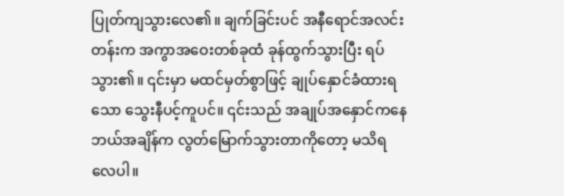ပြုတ်ကျသွားလေ၏။ ချက်ခြင်းပင် အနီရောင်အလင်းတန်းက အကွာအဝေးတစ်ခုထံ ခုန်ထွက်သွားပြီး ရပ်သွား၏။ ၎င်းမှာ မထင်မှတ်စွာဖြင့် ချုပ်နှောင်ခံထားရသော သွေးနီပင့်ကူပင်။ ၎င်းသည် အချုပ်အနှောင်ကနေ ဘယ်အချိန်က လွတ်မြောက်သွားတာကိုတော့ မသိရလေပါ။